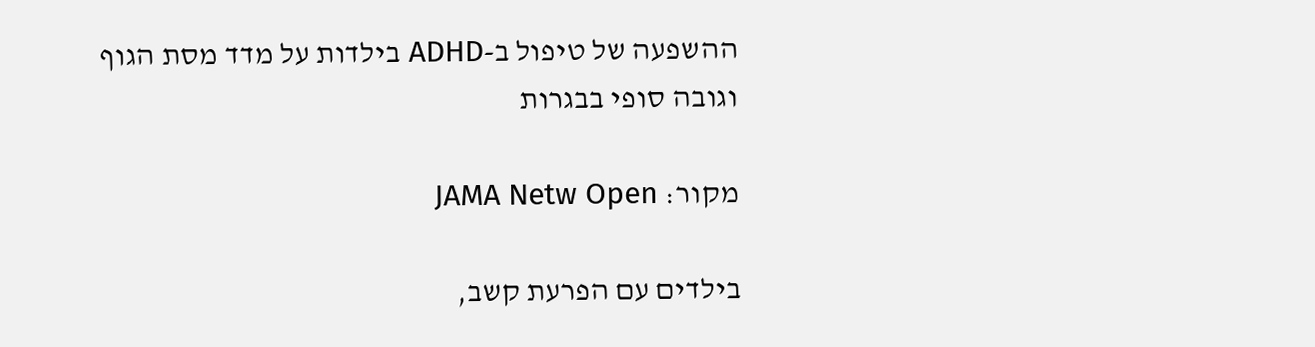ההשפעה של טיפול ב-ADHD בילדות על מדד מסת הגוף וגובה סופי בבגרות

מקור: JAMA Netw Open

בילדים עם הפרעת קשב,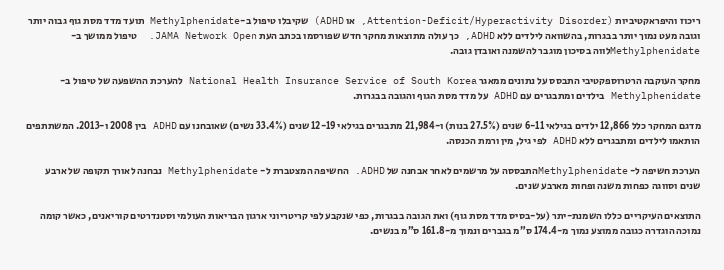ריכוז והיפראקטיביות (Attention-Deficit/Hyperactivity Disorder, או ADHD) שקיבלו טיפול ב-Methylphenidate תועד מדד מסת גוף גבוה יותר וגובה מעט נמוך יותר בבגרות, בהשוואה לילדים ללא ADHD, כך עולה מתוצאות מחקר חדש שפורסמו בכתב העת JAMA Network Open.  טיפול ממושך ב- Methylphenidateלווה בסיכון מוגבר להשמנה ואובדן גובה.

מחקר העוקבה הרטרוספקטיבי התבסס על נתונים ממאגר National Health Insurance Service of South Korea להערכת ההשפעה של טיפול ב- Methylphenidate בילדים ומתבגרים עם ADHD על מדד מסת הגוף והגובה בבגרות.

מדגם המחקר כלל 12,866 ילדים בגילאי 6-11 שנים (27.5% בנות) ו-21,984 מתבגרים בגילאי 12-19 שנים (33.4% נשים) שאובחנו עם ADHD בין 2008 ו-2013. המשתתפים הותאמו לילדים ומתבגרים ללא ADHD לפי גיל, מין ורמת הכנסה.

הערכת חשיפה ל- Methylphenidateהתבססה על מרשמים לאחר אבחנה של ADHD. החשיפה המצטברת ל- Methylphenidate נבחנה לאורך תקופה של ארבע שנים וסווגה כפחות משנה ופחות מארבע שנים.

התוצאים העיקריים כללו השמנת-יתר (על-בסיס מדד מסת גוף) ואת הגובה בבגרות, כפי שנקבע לפי קריטריוני ארגון הבריאות העולמי וסטנדרטים קוריאנים, כאשר קומה נמוכה הוגדרה כגובה ממוצע נמוך מ-174.4 ס”מ בגברים ונמוך מ-161.8 ס”מ בנשים.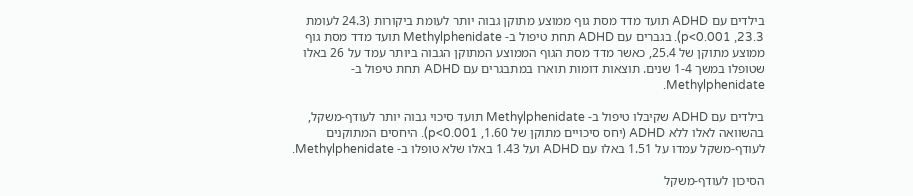בילדים עם ADHD תועד מדד מסת גוף ממוצע מתוקן גבוה יותר לעומת ביקורות (24.3 לעומת 23.3, p<0.001). בגברים עם ADHD תחת טיפול ב- Methylphenidate תועד מדד מסת גוף ממוצע מתוקן של 25.4, כאשר מדד מסת הגוף הממוצע המתוקן הגבוה ביותר עמד על 26 באלו שטופלו במשך 1-4 שנים. תוצאות דומות תוארו במתבגרים עם ADHD תחת טיפול ב- Methylphenidate.

בילדים עם ADHD שקיבלו טיפול ב- Methylphenidate תועד סיכוי גבוה יותר לעודף-משקל, בהשוואה לאלו ללא ADHD (יחס סיכויים מתוקן של 1.60, p<0.001). היחסים המתוקנים לעודף-משקל עמדו על 1.51 באלו עם ADHD ועל 1.43 באלו שלא טופלו ב- Methylphenidate.

הסיכון לעודף-משקל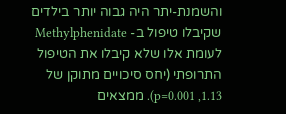והשמנת-יתר היה גבוה יותר בילדים שקיבלו טיפול ב- Methylphenidate לעומת אלו שלא קיבלו את הטיפול התרופתי (יחס סיכויים מתוקן של 1.13, p=0.001). ממצאים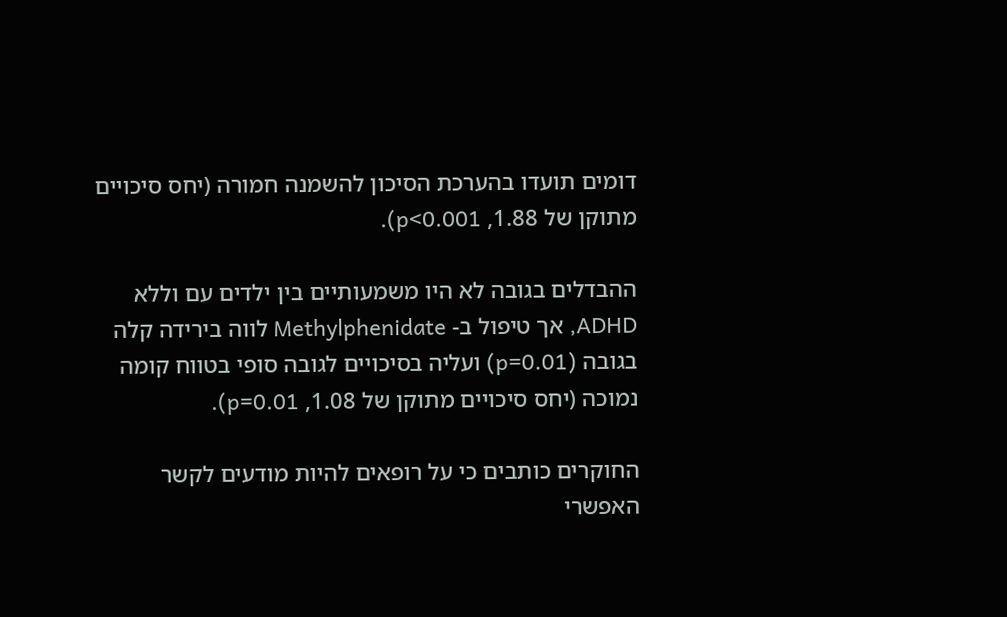דומים תועדו בהערכת הסיכון להשמנה חמורה (יחס סיכויים מתוקן של 1.88, p<0.001).

ההבדלים בגובה לא היו משמעותיים בין ילדים עם וללא ADHD, אך טיפול ב- Methylphenidate לווה בירידה קלה בגובה (p=0.01) ועליה בסיכויים לגובה סופי בטווח קומה נמוכה (יחס סיכויים מתוקן של 1.08, p=0.01).

החוקרים כותבים כי על רופאים להיות מודעים לקשר האפשרי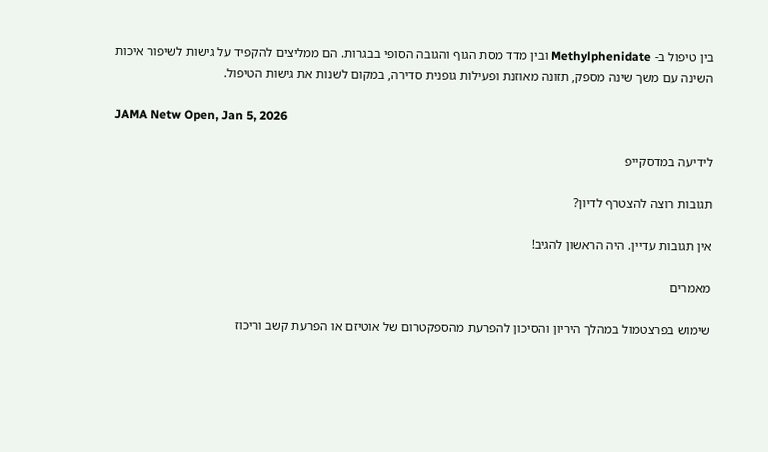בין טיפול ב- Methylphenidate ובין מדד מסת הגוף והגובה הסופי בבגרות. הם ממליצים להקפיד על גישות לשיפור איכות השינה עם משך שינה מספק, תזונה מאוזנת ופעילות גופנית סדירה, במקום לשנות את גישות הטיפול.

JAMA Netw Open, Jan 5, 2026

לידיעה במדסקייפ

תגובות רוצה להצטרף לדיון?

אין תגובות עדיין. היה הראשון להגיב!

מאמרים

שימוש בפרצטמול במהלך היריון והסיכון להפרעת מהספקטרום של אוטיזם או הפרעת קשב וריכוז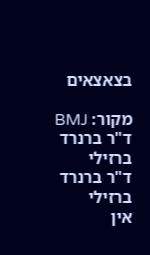בצאצאים

מקור: BMJ
ד"ר ברנרד ברזילי
ד"ר ברנרד ברזילי
אין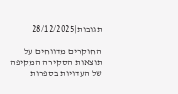תגובות|28/12/2025

החוקרים מדווחים על תוצאות הסקירה המקיפה של העדויות בספרות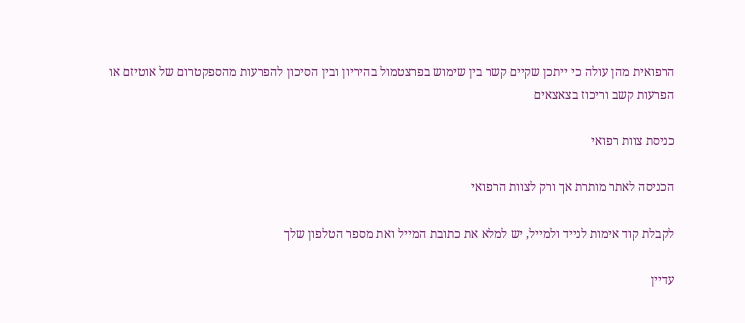הרפואית מהן עולה כי ייתכן שקיים קשר בין שימוש בפרצטמול בהיריון ובין הסיכון להפרעות מהספקטרום של אוטיזם או הפרעות קשב וריכוז בצאצאים

כניסת צוות רפואי

הכניסה לאתר מותרת אך ורק לצוות הרפואי

לקבלת קוד אימות לנייד ולמייל, יש למלא את כתובת המייל ואת מספר הטלפון שלך

עדיין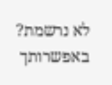לא נרשמת? באפשרותך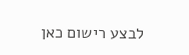לבצע רישום כאן